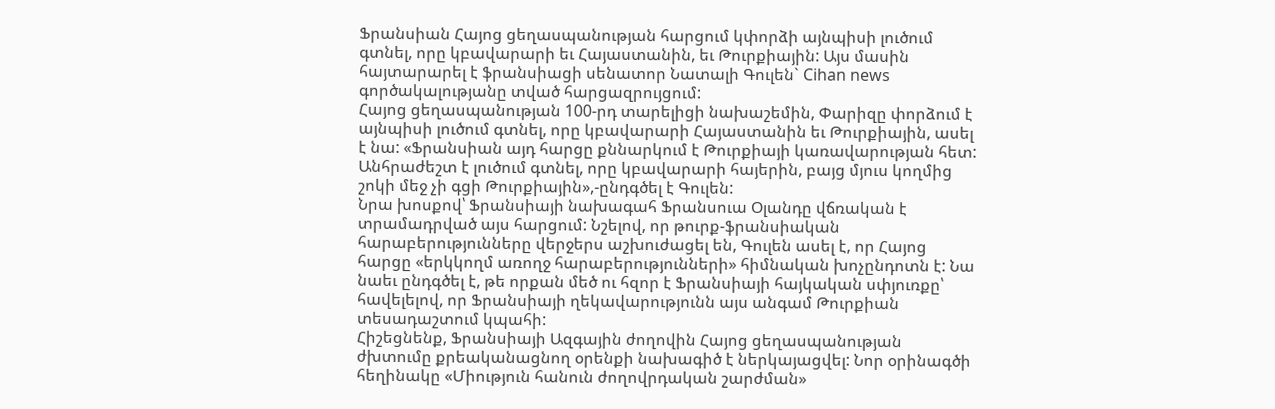Ֆրանսիան Հայոց ցեղասպանության հարցում կփորձի այնպիսի լուծում գտնել, որը կբավարարի եւ Հայաստանին, եւ Թուրքիային: Այս մասին հայտարարել է ֆրանսիացի սենատոր Նատալի Գուլեն` Cihan news գործակալությանը տված հարցազրույցում:
Հայոց ցեղասպանության 100-րդ տարելիցի նախաշեմին, Փարիզը փորձում է այնպիսի լուծում գտնել, որը կբավարարի Հայաստանին եւ Թուրքիային, ասել է նա: «Ֆրանսիան այդ հարցը քննարկում է Թուրքիայի կառավարության հետ: Անհրաժեշտ է լուծում գտնել, որը կբավարարի հայերին, բայց մյուս կողմից շոկի մեջ չի գցի Թուրքիային»,-ընդգծել է Գուլեն:
Նրա խոսքով՝ Ֆրանսիայի նախագահ Ֆրանսուա Օլանդը վճռական է տրամադրված այս հարցում: Նշելով, որ թուրք-ֆրանսիական հարաբերությունները վերջերս աշխուժացել են, Գուլեն ասել է, որ Հայոց հարցը «երկկողմ առողջ հարաբերությունների» հիմնական խոչընդոտն է: Նա նաեւ ընդգծել է, թե որքան մեծ ու հզոր է Ֆրանսիայի հայկական սփյուռքը՝ հավելելով, որ Ֆրանսիայի ղեկավարությունն այս անգամ Թուրքիան տեսադաշտում կպահի:
Հիշեցնենք, Ֆրանսիայի Ազգային ժողովին Հայոց ցեղասպանության ժխտումը քրեականացնող օրենքի նախագիծ է ներկայացվել: Նոր օրինագծի հեղինակը «Միություն հանուն ժողովրդական շարժման»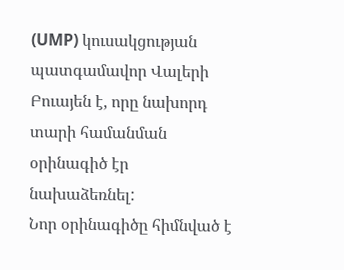(UMP) կուսակցության պատգամավոր Վալերի Բուայեն է, որը նախորդ տարի համանման օրինագիծ էր նախաձեռնել:
Նոր օրինագիծը հիմնված է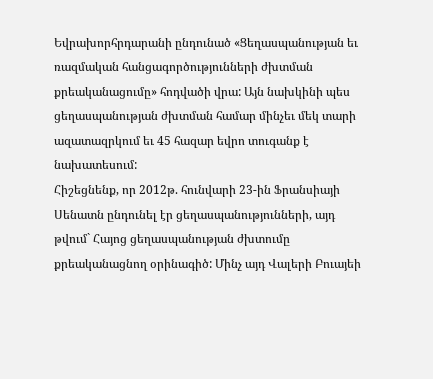Եվրախորհրդարանի ընդունած «Ցեղասպանության եւ ռազմական հանցագործությունների ժխտման քրեականացումը» հոդվածի վրա: Այն նախկինի պես ցեղասպանության ժխտման համար մինչեւ մեկ տարի ազատազրկում եւ 45 հազար եվրո տուգանք է նախատեսում:
Հիշեցնենք, որ 2012թ. հունվարի 23-ին Ֆրանսիայի Սենատն ընդունել էր ցեղասպանությունների, այդ թվում` Հայոց ցեղասպանության ժխտումը քրեականացնող օրինագիծ: Մինչ այդ Վալերի Բուայեի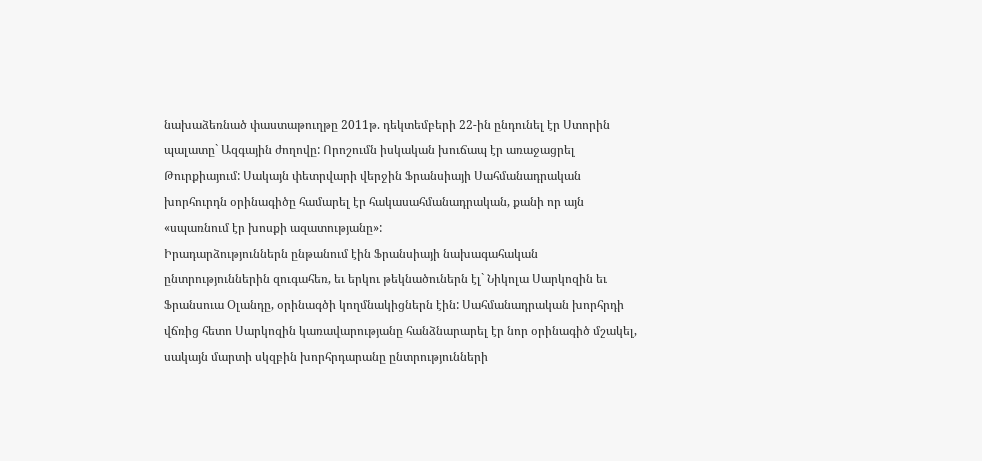նախաձեռնած փաստաթուղթը 2011թ. դեկտեմբերի 22-ին ընդունել էր Ստորին պալատը` Ազգային ժողովը: Որոշումն իսկական խուճապ էր առաջացրել Թուրքիայում: Սակայն փետրվարի վերջին Ֆրանսիայի Սահմանադրական խորհուրդն օրինագիծը համարել էր հակասահմանադրական, քանի որ այն «սպառնում էր խոսքի ազատությանը»:
Իրադարձություններն ընթանում էին Ֆրանսիայի նախագահական ընտրություններին զուգահեռ, եւ երկու թեկնածուներն էլ` Նիկոլա Սարկոզին եւ Ֆրանսուա Օլանդը, օրինագծի կողմնակիցներն էին: Սահմանադրական խորհրդի վճռից հետո Սարկոզին կառավարությանը հանձնարարել էր նոր օրինագիծ մշակել, սակայն մարտի սկզբին խորհրդարանը ընտրությունների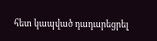հետ կապված դադարեցրել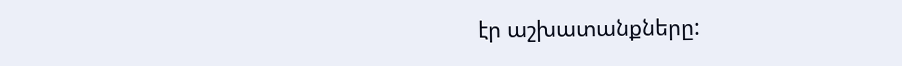էր աշխատանքները: